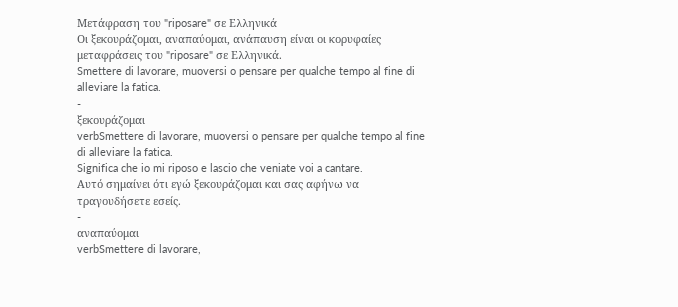Μετάφραση του "riposare" σε Ελληνικά
Οι ξεκουράζομαι, αναπαύομαι, ανάπαυση είναι οι κορυφαίες μεταφράσεις του "riposare" σε Ελληνικά.
Smettere di lavorare, muoversi o pensare per qualche tempo al fine di alleviare la fatica.
-
ξεκουράζομαι
verbSmettere di lavorare, muoversi o pensare per qualche tempo al fine di alleviare la fatica.
Significa che io mi riposo e lascio che veniate voi a cantare.
Αυτό σημαίνει ότι εγώ ξεκουράζομαι και σας αφήνω να τραγουδήσετε εσείς.
-
αναπαύομαι
verbSmettere di lavorare,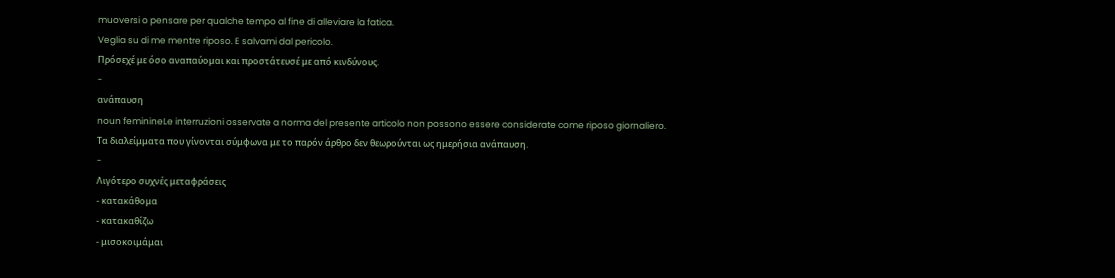muoversi o pensare per qualche tempo al fine di alleviare la fatica.
Veglia su di me mentre riposo. E salvami dal pericolo.
Πρόσεχέ με όσο αναπαύομαι και προστάτευσέ με από κινδύνους.
-
ανάπαυση
noun feminineLe interruzioni osservate a norma del presente articolo non possono essere considerate come riposo giornaliero.
Τα διαλείμματα που γίνονται σύμφωνα με το παρόν άρθρο δεν θεωρούνται ως ημερήσια ανάπαυση.
-
Λιγότερο συχνές μεταφράσεις
- κατακάθομα
- κατακαθίζω
- μισοκοιμάμαι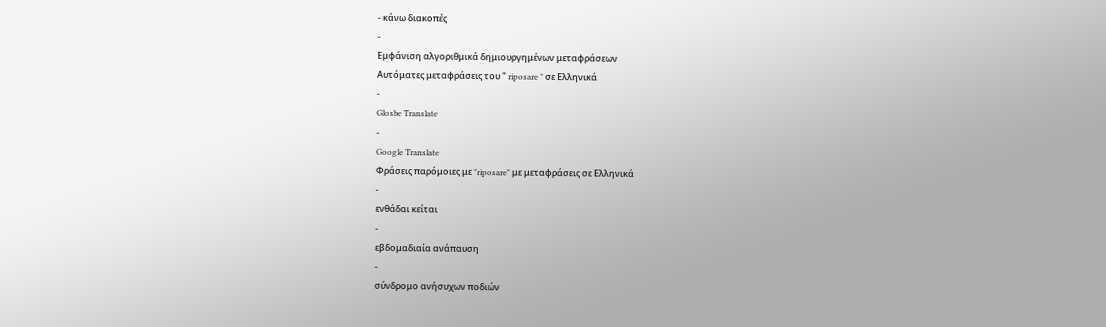- κάνω διακοπές
-
Εμφάνιση αλγοριθμικά δημιουργημένων μεταφράσεων
Αυτόματες μεταφράσεις του " riposare " σε Ελληνικά
-
Glosbe Translate
-
Google Translate
Φράσεις παρόμοιες με "riposare" με μεταφράσεις σε Ελληνικά
-
ενθάδαι κείται
-
εβδομαδιαία ανάπαυση
-
σύνδρομο ανήσυχων ποδιών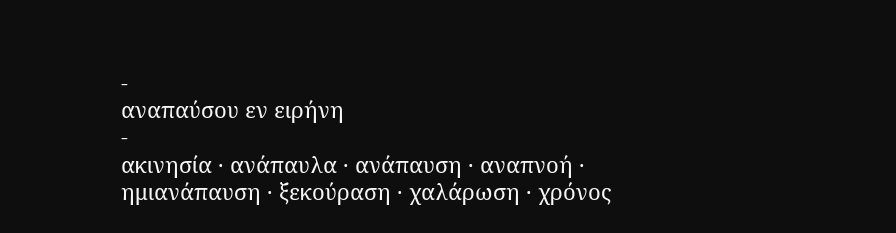-
αναπαύσου εν ειρήνη
-
ακινησία · ανάπαυλα · ανάπαυση · αναπνοή · ημιανάπαυση · ξεκούραση · χαλάρωση · χρόνος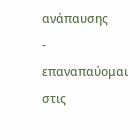ανάπαυσης
-
επαναπαύομαι στις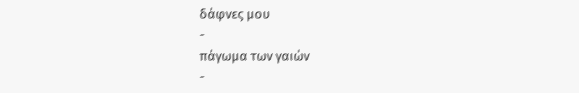δάφνες μου
-
πάγωμα των γαιών
-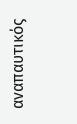αναπαυτικός